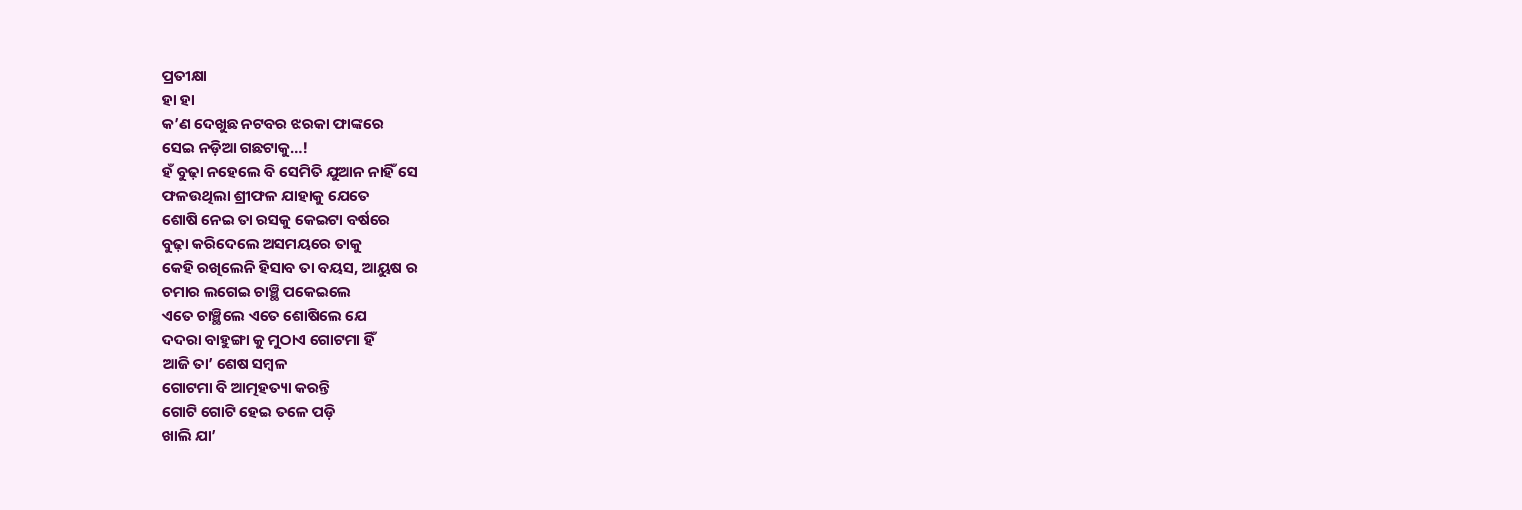ପ୍ରତୀକ୍ଷା
ହା ହା
କ’ଣ ଦେଖୁଛ ନଟବର ଝରକା ଫାଙ୍କରେ
ସେଇ ନଡ଼ିଆ ଗଛଟାକୁ…!
ହଁ ବୁଢ଼ା ନହେଲେ ବି ସେମିତି ଯୁଆନ ନାହିଁ ସେ
ଫଳଉଥିଲା ଶ୍ରୀଫଳ ଯାହାକୁ ଯେତେ
ଶୋଷି ନେଇ ତା ରସକୁ କେଇଟା ବର୍ଷରେ
ବୁଢ଼ା କରିଦେଲେ ଅସମୟରେ ତାକୁ
କେହି ରଖିଲେନି ହିସାବ ତା ବୟସ, ଆୟୁଷ ର
ଚମାର ଲଗେଇ ଚାଞ୍ଛି ପକେଇଲେ
ଏତେ ଚାଞ୍ଛିଲେ ଏତେ ଶୋଷିଲେ ଯେ
ଦଦରା ବାହୁଙ୍ଗା କୁ ମୁଠାଏ ଗୋଟମା ହିଁ
ଆଜି ତା’ ଶେଷ ସମ୍ବଳ
ଗୋଟମା ବି ଆତ୍ମହତ୍ୟା କରନ୍ତି
ଗୋଟି ଗୋଟି ହେଇ ତଳେ ପଡ଼ି
ଖାଲି ଯା’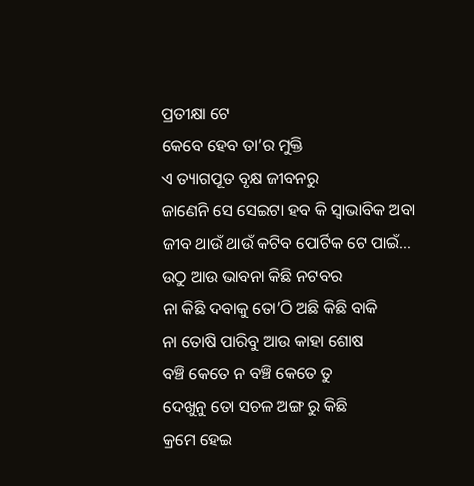ପ୍ରତୀକ୍ଷା ଟେ
କେବେ ହେବ ତା’ର ମୁକ୍ତି
ଏ ତ୍ୟାଗପୂତ ବୃକ୍ଷ ଜୀବନରୁ
ଜାଣେନି ସେ ସେଇଟା ହବ କି ସ୍ଵାଭାବିକ ଅବା
ଜୀବ ଥାଉଁ ଥାଉଁ କଟିବ ପୋର୍ଟିକ ଟେ ପାଇଁ…
ଉଠୁ ଆଉ ଭାବନା କିଛି ନଟବର
ନା କିଛି ଦବାକୁ ତୋ’ଠି ଅଛି କିଛି ବାକି
ନା ତୋଷି ପାରିବୁ ଆଉ କାହା ଶୋଷ
ବଞ୍ଚି କେତେ ନ ବଞ୍ଚି କେତେ ତୁ
ଦେଖୁନୁ ତୋ ସଚଳ ଅଙ୍ଗ ରୁ କିଛି
କ୍ରମେ ହେଇ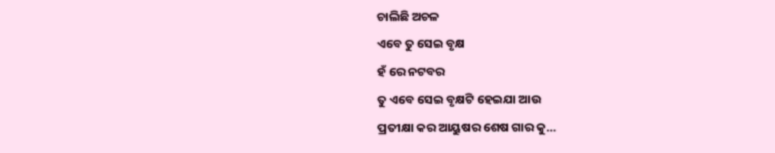ଚାଲିଛି ଅଚଳ
ଏବେ ତୁ ସେଇ ବୃକ୍ଷ
ହଁ ରେ ନଟବର
ତୁ ଏବେ ସେଇ ବୃକ୍ଷଟି ହେଇଯା ଆଉ
ପ୍ରତୀକ୍ଷା କର ଆୟୁଷର ଶେଷ ଗାର କୁ…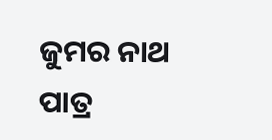ଜୁମର ନାଥ ପାତ୍ର